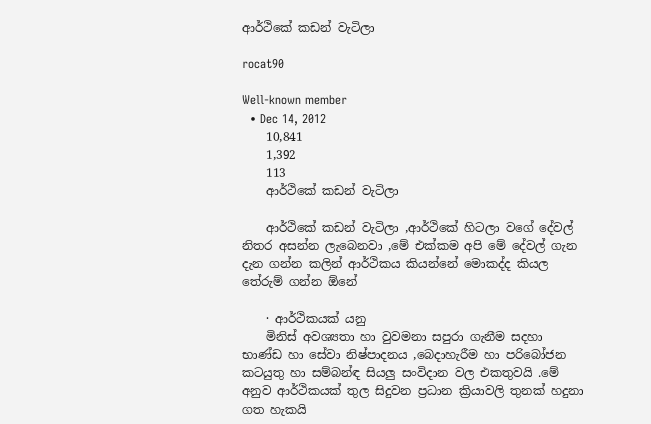ආර්ථිකේ කඩන් වැටිලා

rocat90

Well-known member
  • Dec 14, 2012
    10,841
    1,392
    113
    ආර්ථිකේ කඩන් වැටිලා

    ආර්ථිකේ කඩන් වැටිලා ,ආර්ථිකේ හිටලා වගේ දේවල් නිතර අසන්න ලැබෙනවා ,මේ එක්කම අපි මේ දේවල් ගැන දැන ගන්න කලින් ආර්ථිකය කියන්නේ මොකද්ද කියල තේරුම් ගන්න ඕනේ

    · ආර්ථිකයක් යනු
    මිනිස් අවශ්‍යතා හා වුවමනා සපුරා ගැනීම සදහා භාණ්ඩ හා සේවා නිෂ්පාදනය ,බෙදාහැරීම හා පරිබෝජන කටයුතු හා සම්බන්ඳ සියලු සංවිදාන වල එකතුවයි .මේ අනුව ආර්ථිකයක් තුල සිදුවන ප්‍රධාන ක්‍රියාවලි තුනක් හදුනා ගත හැකයි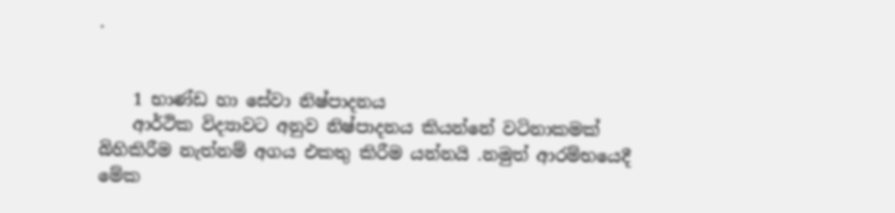.


    1 භාණ්ඩ හා සේවා නිෂ්පාදනය
    ආර්ථික විද්‍යාවට අනුව නිෂ්පාදනය කියන්නේ වටිනාකමක් බිහිකිරීම නැත්නම් අගය එකතු කිරීම යන්නයි .නමුත් ආරම්භයෙදී මේක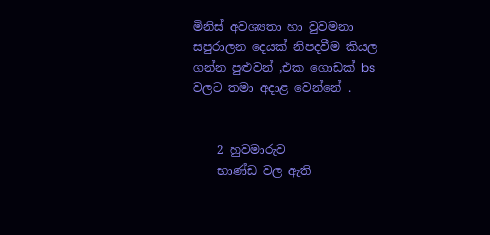මිනිස් අවශ්‍යතා හා වුවමනා සපුරාලන දෙයක් නිපදවීම කියල ගන්න පුළුවන් ,එක ගොඩක් bs වලට තමා අදාළ වෙන්නේ .


    2 හුවමාරුව
    භාණ්ඩ වල ඇති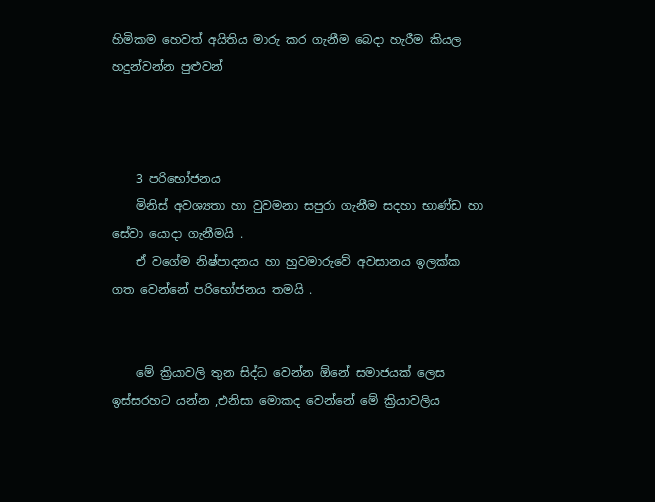හිමිකම හෙවත් අයිතිය මාරු කර ගැනීම බෙදා හැරීම කියල හදුන්වන්න පුළුවන්



    3 පරිභෝජනය
    මිනිස් අවශ්‍යතා හා වුවමනා සපුරා ගැනීම සදහා භාණ්ඩ හා සේවා යොදා ගැනීමයි .
    ඒ වගේම නිෂ්පාදනය හා හුවමාරුවේ අවසානය ඉලක්ක ගත වෙන්නේ පරිභෝජනය තමයි .


    මේ ක්‍රියාවලි තුන සිද්ධ වෙන්න ඕනේ සමාජයක් ලෙස ඉස්සරහට යන්න ,එනිසා මොකද වෙන්නේ මේ ක්‍රියාවලිය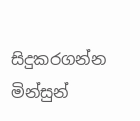සිදුකරගන්න මින්සුන්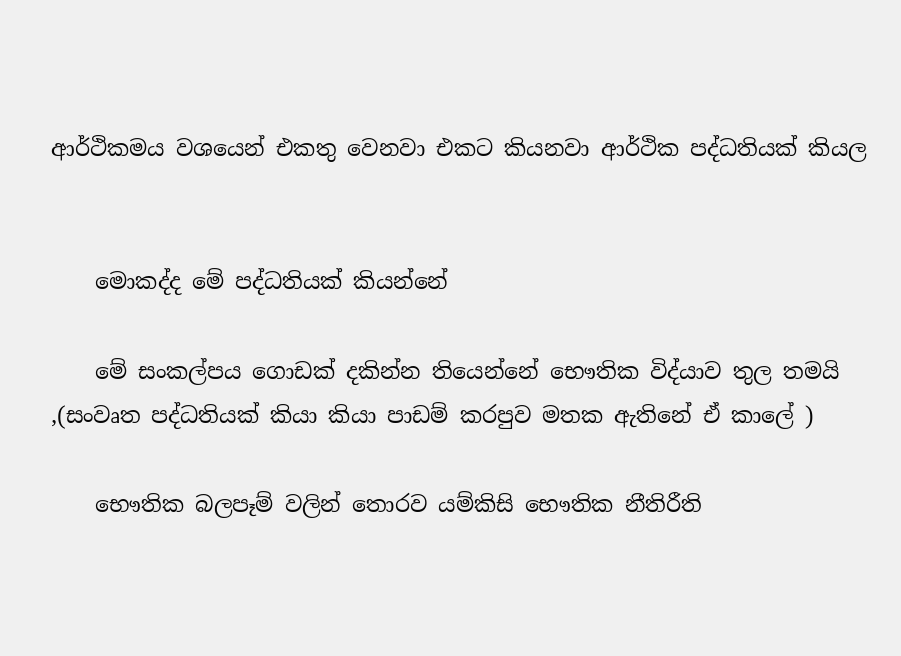ආර්ථිකමය වශයෙන් එකතු වෙනවා එකට කියනවා ආර්ථික පද්ධතියක් කියල


    මොකද්ද මේ පද්ධතියක් කියන්නේ

    මේ සංකල්පය ගොඩක් දකින්න තියෙන්නේ භෞතික විද්යාව තුල තමයි ,(සංවෘත පද්ධතියක් කියා කියා පාඩම් කරපුව මතක ඇතිනේ ඒ කාලේ )

    භෞතික බලපෑම් වලින් තොරව යම්කිසි භෞතික නීතිරීති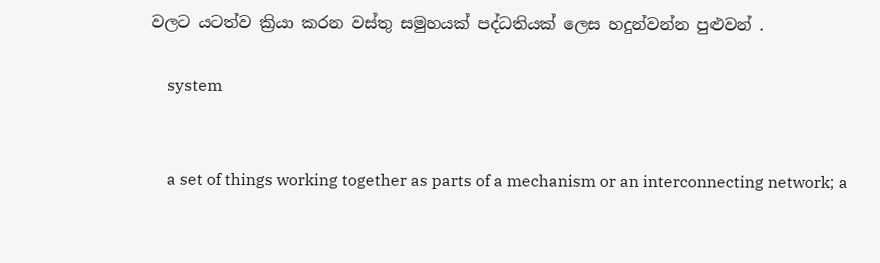වලට යටත්ව ක්‍රියා කරන වස්තු සමුහයක් පද්ධතියක් ලෙස හදුන්වන්න පුළුවන් .

    system


    a set of things working together as parts of a mechanism or an interconnecting network; a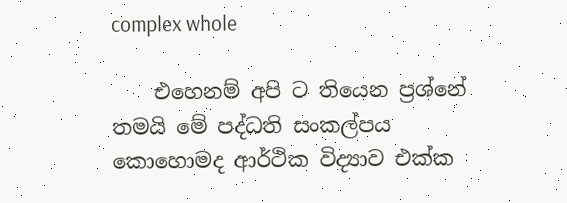complex whole

    එහෙනම් අපි ට තියෙන ප්‍රශ්නේ තමයි මේ පද්ධති සංකල්පය කොහොමද ආර්ථික විද්‍යාව එක්ක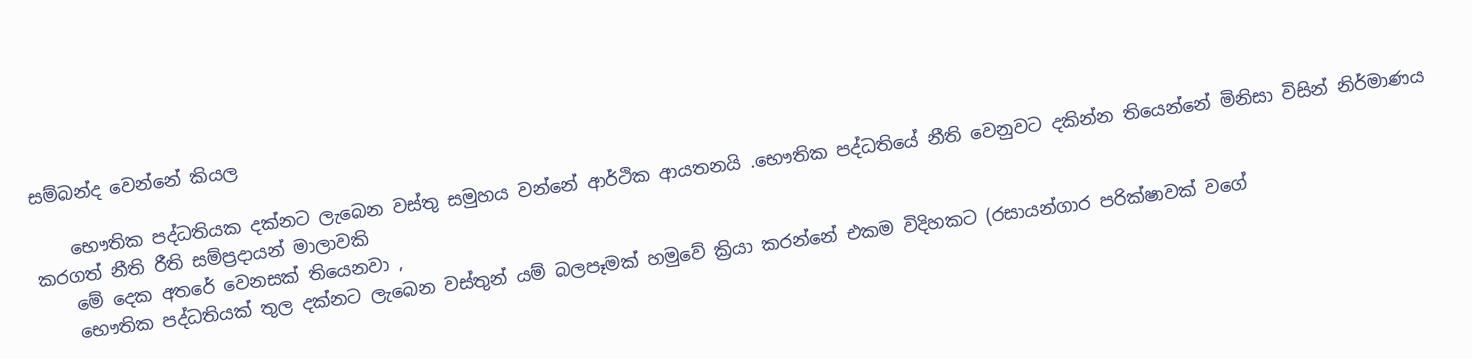සම්බන්ද වෙන්නේ කියල

    භෞතික පද්ධතියක දක්නට ලැබෙන වස්තු සමුහය වන්නේ ආර්ථික ආයතනයි .භෞතික පද්ධතියේ නීති වෙනුවට දකින්න තියෙන්නේ මිනිසා විසින් නිර්මාණය කරගත් නීති රීති සම්ප්‍රදායන් මාලාවකි
    මේ දෙක අතරේ වෙනසක් තියෙනවා ,
    භෞතික පද්ධතියක් තුල දක්නට ලැබෙන වස්තුන් යම් බලපෑමක් හමුවේ ක්‍රියා කරන්නේ එකම විදිහකට (රසායන්ගාර පරික්ෂාවක් වගේ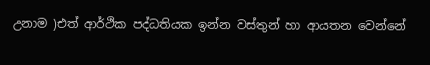උනාම )එත් ආර්ථික පද්ධතියක ඉන්න වස්තුන් හා ආයතන වෙන්නේ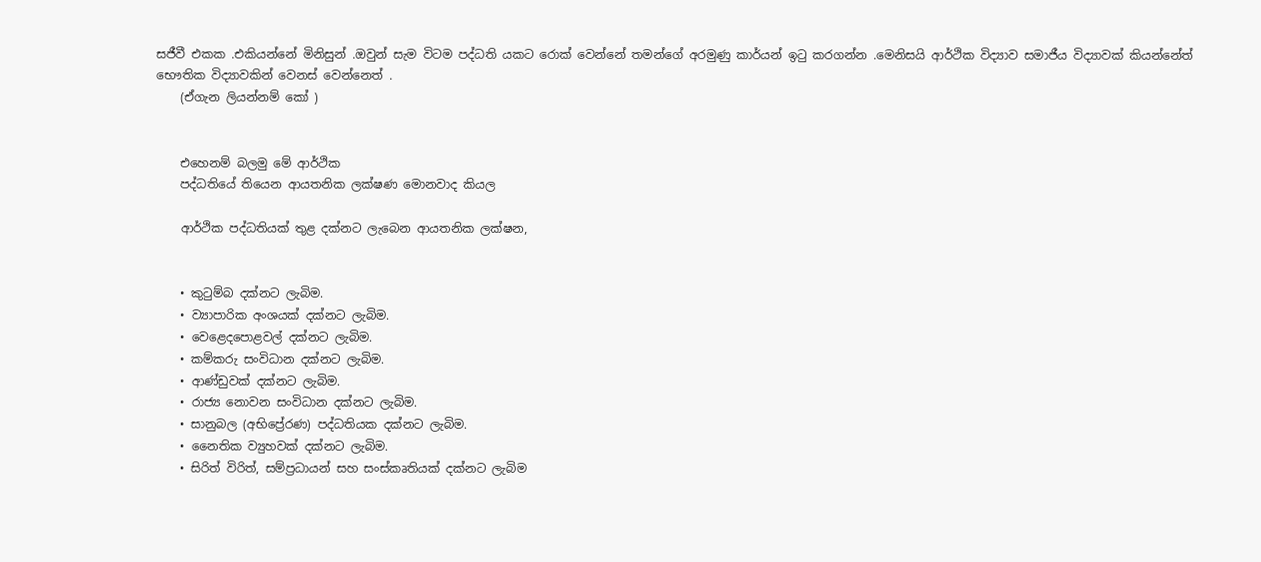සජීවී එකක .එකියන්නේ මිනිසුන් .ඔවුන් සැම විටම පද්ධති යකට රොක් වෙන්නේ තමන්ගේ අරමුණු කාර්යන් ඉටු කරගන්න .මෙනිසයි ආර්ථික විද්‍යාව සමාජීය විද්‍යාවක් කියන්නේත් භෞතික විද්‍යාවකින් වෙනස් වෙන්නෙත් .
    (ඒගැන ලියන්නම් කෝ )


    එහෙනම් බලමු මේ ආර්ථික
    පද්ධතියේ තියෙන ආයතනික ලක්ෂණ මොනවාද කියල

    ආර්ථික පද්ධතියක් තුළ දක්නට ලැබෙන ආයතනික ලක්ෂන,


    • කුටුම්බ දක්නට ලැබිම.
    • ව්‍යාපාරික අංශයක් දක්නට ලැබිම.
    • වෙළෙදපොළවල් දක්නට ලැබිම.
    • කම්කරු සංවිධාන දක්නට ලැබිම.
    • ආණ්ඩුවක් දක්නට ලැබිම.
    • රාජ්‍ය නොවන සංවිධාන දක්නට ලැබිම.
    • සානුබල (අභිප්‍රේරණ) පද්ධතියක දක්නට ලැබිම.
    • නෛතික ව්‍යුහවක් දක්නට ලැබිම.
    • සිරිත් විරිත්, සම්ප්‍රධායන් සහ සංස්කෘතියක් දක්නට ලැබිම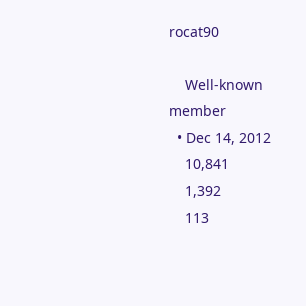rocat90

    Well-known member
  • Dec 14, 2012
    10,841
    1,392
    113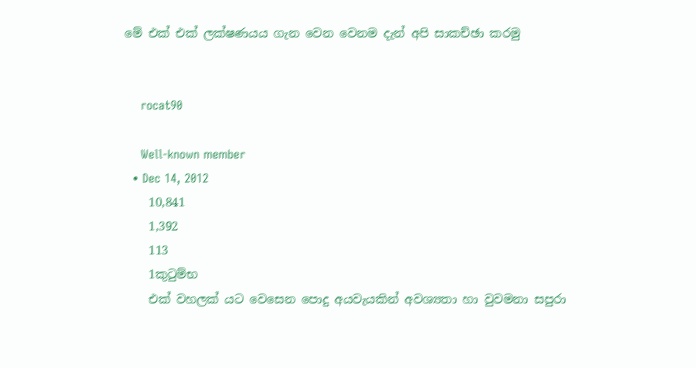මේ එක් එක් ලක්ෂණයය ගැන වෙන වෙනම දැන් අපි සාකච්ඡා කරමු


    rocat90

    Well-known member
  • Dec 14, 2012
    10,841
    1,392
    113
    1කුටුම්භ
    එක් වහලක් යට වෙසෙන පොදු අයවැයකින් අවශ්‍යතා හා වුවමනා සපුරා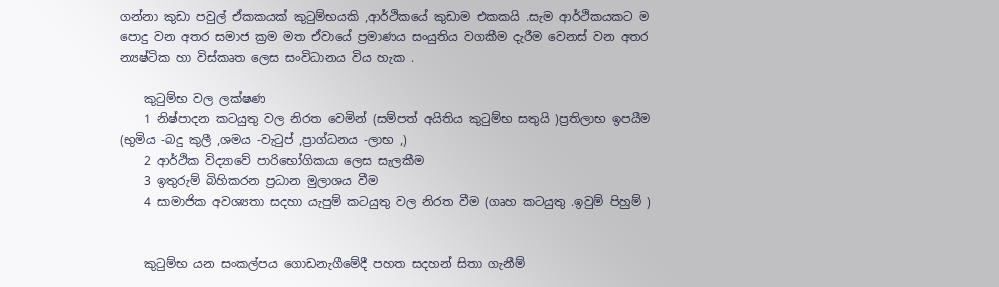ගන්නා කුඩා පවුල් ඒකකයක් කුටුම්භයකි ,ආර්ථිකයේ කුඩාම එකකයි .සැම ආර්ථිකයකට ම පොදු වන අතර සමාජ ක්‍රම මත ඒවායේ ප්‍රමාණය සංයුතිය වගකීම දැරීම වෙනස් වන අතර න්‍යෂ්ටික හා විස්කෘත ලෙස සංවිධානය විය හැක .

    කුටුම්භ වල ලක්ෂණ
    1 නිෂ්පාදන කටයුතු වල නිරත වෙමින් (සම්පත් අයිතිය කුටුම්භ සතුයි )ප්‍රතිලාභ ඉපයීම (භුමිය -බදු කුලී ,ශමය -වැටුප් ,ප්‍රාග්ධනය -ලාභ ,)
    2 ආර්ථික විද්‍යාවේ පාරිභෝගිකයා ලෙස සැලකීම
    3 ඉතුරුම් බිහිකරන ප්‍රධාන මුලාශය වීම
    4 සාමාජික අවශ්‍යතා සදහා යැපුම් කටයුතු වල නිරත වීම (ගෘහ කටයුතු .ඉවුම් පිහුම් )


    කුටුම්භ යන සංකල්පය ගොඩනැගීමේදී පහත සදහන් සිතා ගැනීම්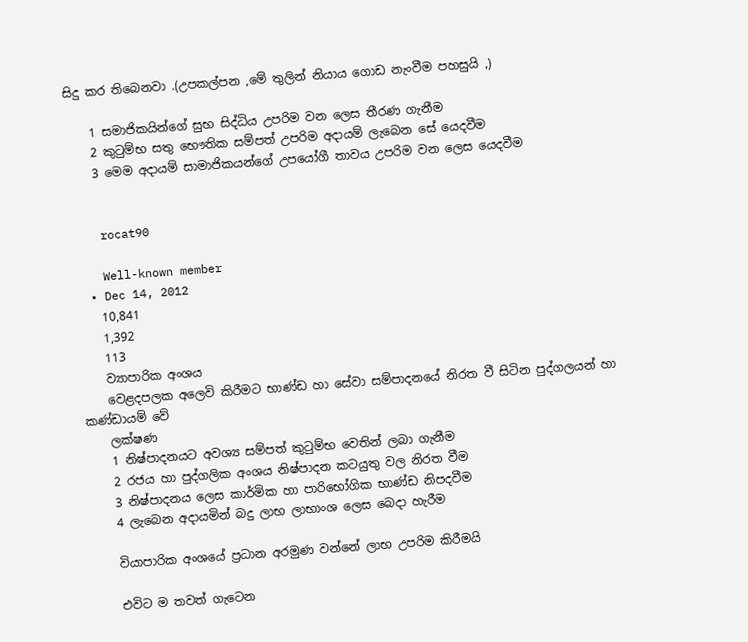සිදු කර තිබෙනවා .(උපකල්පන ,මේ තුලින් නියාය ගොඩ නැංවීම පහසුයි ,)

    1 සමාජිකයින්ගේ සුභ සිද්ධිය උපරිම වන ලෙස තීරණ ගැනීම
    2 කුටුම්භ සතු භෞතික සම්පත් උපරිම අදායම් ලැබෙන සේ යෙදවීම
    3 මෙම අදායම් සාමාජිකයන්ගේ උපයෝගී තාවය උපරිම වන ලෙස යෙදවීම


    rocat90

    Well-known member
  • Dec 14, 2012
    10,841
    1,392
    113
    ව්‍යාපාරික අංශය
    වෙළදපලක අලෙවි කිරීමට භාණ්ඩ හා සේවා සම්පාදනයේ නිරත වී සිටින පුද්ගලයන් හා කණ්ඩායම් වේ
    ලක්ෂණ
    1 නිෂ්පාදනයට අවශ්‍ය සම්පත් කුටුම්භ වෙතින් ලබා ගැනීම
    2 රජය හා පුද්ගලික අංශය නිෂ්පාදන කටයුතු වල නිරත වීම
    3 නිෂ්පාදනය ලෙස කාර්මික හා පාරිභෝගික භාණ්ඩ නිපදවීම
    4 ලැබෙන අදායමින් බදු ලාභ ලාභාංශ ලෙස බෙදා හැරීම

    වියාපාරික අංශයේ ප්‍රධාන අරමුණ වන්නේ ලාභ උපරිම කිරීමයි

    එවිට ම තවත් ගැටෙන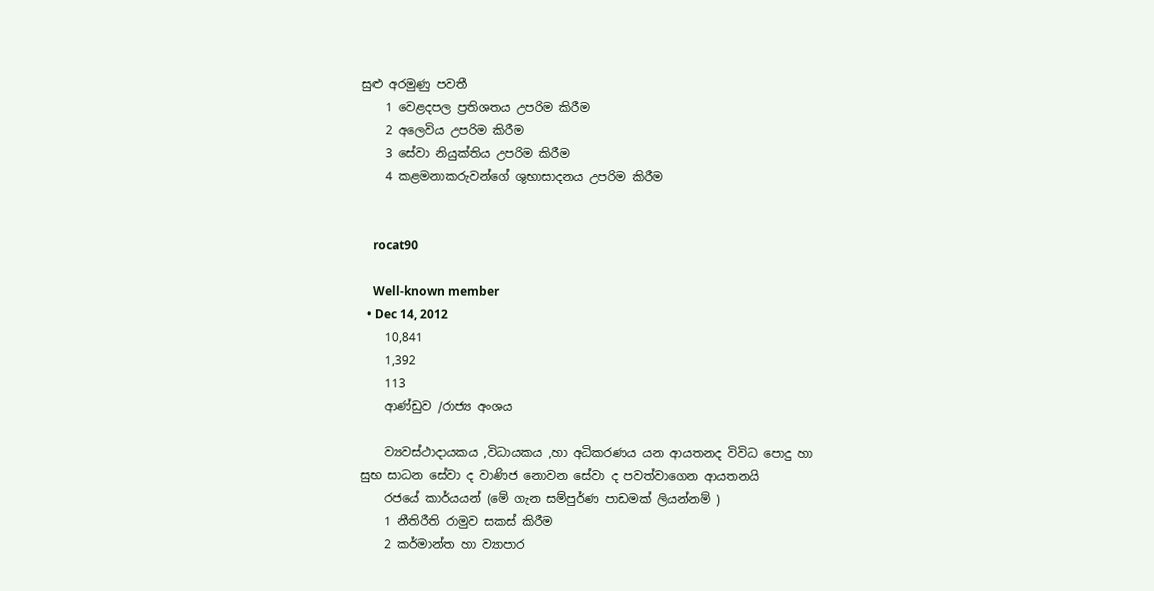සුළු අරමුණු පවතී
    1 වෙළදපල ප්‍රතිශතය උපරිම කිරීම
    2 අලෙවිය උපරිම කිරීම
    3 සේවා නියුක්තිය උපරිම කිරීම
    4 කළමනාකරුවන්ගේ ශුභාසාදනය උපරිම කිරීම


    rocat90

    Well-known member
  • Dec 14, 2012
    10,841
    1,392
    113
    ආණ්ඩුව /රාජ්‍ය අංශය

    ව්‍යවස්ථාදායකය ,විධායකය ,හා අධිකරණය යන ආයතනද විවිධ පොදු හා සුභ සාධන සේවා ද වාණිජ නොවන සේවා ද පවත්වාගෙන ආයතනයි
    රජයේ කාර්යයන් (මේ ගැන සම්පුර්ණ පාඩමක් ලියන්නම් )
    1 නීතිරීති රාමුව සකස් කිරීම
    2 කර්මාන්ත හා ව්‍යාපාර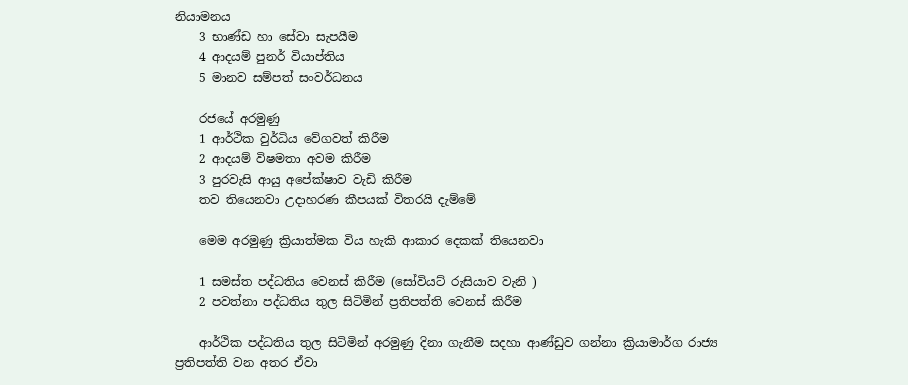නියාමනය
    3 භාණ්ඩ හා සේවා සැපයීම
    4 ආදයම් පුනර් වියාප්තිය
    5 මානව සම්පත් සංවර්ධනය

    රජයේ අරමුණු
    1 ආර්ථික වුර්ධිය වේගවත් කිරීම
    2 ආදයම් විෂමතා අවම කිරීම
    3 පුරවැසි ආයු අපේක්ෂාව වැඩි කිරීම
    තව තියෙනවා උදාහරණ කීපයක් විතරයි දැම්මේ

    මෙම අරමුණු ක්‍රියාත්මක විය හැකි ආකාර දෙකක් තියෙනවා

    1 සමස්ත පද්ධතිය වෙනස් කිරීම (සෝවියට් රුසියාව වැනි )
    2 පවත්නා පද්ධතිය තුල සිටිමින් ප්‍රතිපත්ති වෙනස් කිරීම

    ආර්ථික පද්ධතිය තුල සිටිමින් අරමුණු දිනා ගැනීම සදහා ආණ්ඩුව ගන්නා ක්‍රියාමාර්ග රාජ්‍ය ප්‍රතිපත්ති වන අතර ඒවා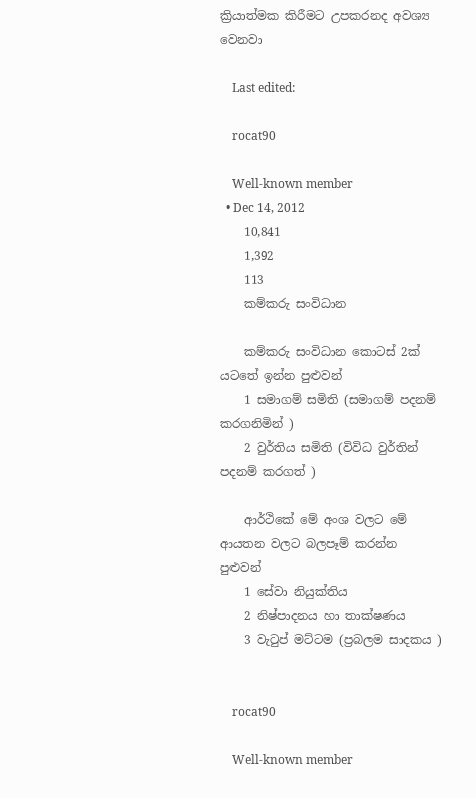ක්‍රියාත්මක කිරීමට උපකරනද අවශ්‍ය වෙනවා

    Last edited:

    rocat90

    Well-known member
  • Dec 14, 2012
    10,841
    1,392
    113
    කම්කරු සංවිධාන

    කම්කරු සංවිධාන කොටස් 2ක් යටතේ ඉන්න පුළුවන්
    1 සමාගම් සමිති (සමාගම් පදනම් කරගනිමින් )
    2 වුර්තිය සමිති (විවිධ වුර්තින් පදනම් කරගත් )

    ආර්ථිකේ මේ අංශ වලට මේ ආයතන වලට බලපෑම් කරන්න පුළුවන්
    1 සේවා නියුක්තිය
    2 නිෂ්පාදනය හා තාක්ෂණය
    3 වැටුප් මට්ටම (ප්‍රබලම සාදකය )


    rocat90

    Well-known member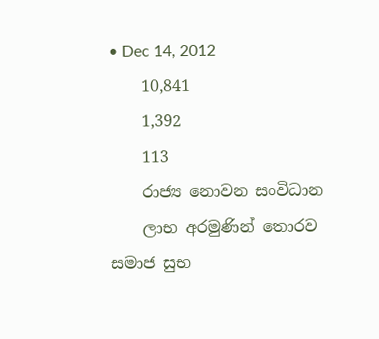• Dec 14, 2012
    10,841
    1,392
    113
    රාජ්‍ය නොවන සංවිධාන
    ලාභ අරමුණින් තොරව සමාජ සුභ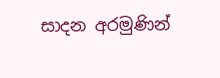සාදන අරමුණින්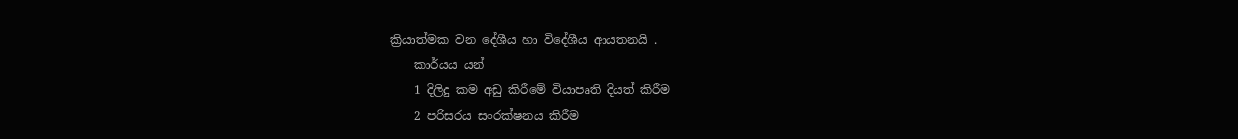ක්‍රියාත්මක වන දේශීය හා විදේශීය ආයතනයි .
    කාර්යය යන්
    1 දිලිදු කම අඩු කිරීමේ වියාපෘති දියත් කිරීම
    2 පරිසරය සංරක්ෂනය කිරීම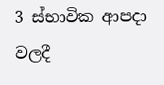3 ස්භාවික ආපදා වලදී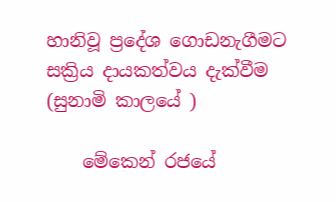හානිවූ ප්‍රදේශ ගොඩනැගීමට සක්‍රිය දායකත්වය දැක්වීම (සුනාමි කාලයේ )

    මේකෙන් රජයේ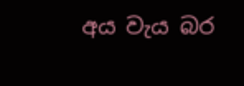අය වැය බර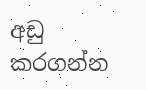අඩු කරගන්න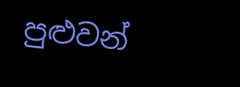පුළුවන්